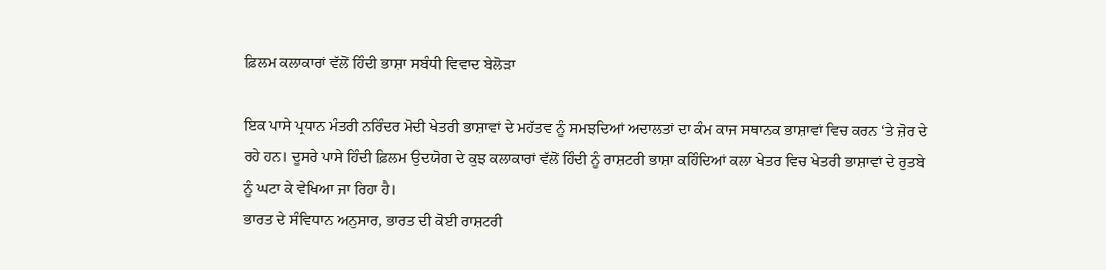ਫ਼ਿਲਮ ਕਲਾਕਾਰਾਂ ਵੱਲੋਂ ਹਿੰਦੀ ਭਾਸ਼ਾ ਸਬੰਧੀ ਵਿਵਾਦ ਬੇਲੋੜਾ

ਇਕ ਪਾਸੇ ਪ੍ਰਧਾਨ ਮੰਤਰੀ ਨਰਿੰਦਰ ਮੋਦੀ ਖੇਤਰੀ ਭਾਸ਼ਾਵਾਂ ਦੇ ਮਹੱਤਵ ਨੂੰ ਸਮਝਦਿਆਂ ਅਦਾਲਤਾਂ ਦਾ ਕੰਮ ਕਾਜ ਸਥਾਨਕ ਭਾਸ਼ਾਵਾਂ ਵਿਚ ਕਰਨ ‘ਤੇ ਜ਼ੋਰ ਦੇ ਰਹੇ ਹਨ। ਦੂਸਰੇ ਪਾਸੇ ਹਿੰਦੀ ਫ਼ਿਲਮ ਉਦਯੋਗ ਦੇ ਕੁਝ ਕਲਾਕਾਰਾਂ ਵੱਲੋਂ ਹਿੰਦੀ ਨੂੰ ਰਾਸ਼ਟਰੀ ਭਾਸ਼ਾ ਕਹਿੰਦਿਆਂ ਕਲਾ ਖੇਤਰ ਵਿਚ ਖੇਤਰੀ ਭਾਸ਼ਾਵਾਂ ਦੇ ਰੁਤਬੇ ਨੂੰ ਘਟਾ ਕੇ ਵੇਖਿਆ ਜਾ ਰਿਹਾ ਹੈ।
ਭਾਰਤ ਦੇ ਸੰਵਿਧਾਨ ਅਨੁਸਾਰ, ਭਾਰਤ ਦੀ ਕੋਈ ਰਾਸ਼ਟਰੀ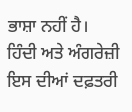ਭਾਸ਼ਾ ਨਹੀਂ ਹੈ। ਹਿੰਦੀ ਅਤੇ ਅੰਗਰੇਜ਼ੀ ਇਸ ਦੀਆਂ ਦਫ਼ਤਰੀ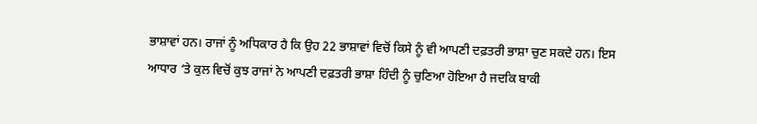ਭਾਸ਼ਾਵਾਂ ਹਨ। ਰਾਜਾਂ ਨੂੰ ਅਧਿਕਾਰ ਹੈ ਕਿ ਉਹ 22 ਭਾਸ਼ਾਵਾਂ ਵਿਚੋਂ ਕਿਸੇ ਨੂੰ ਵੀ ਆਪਣੀ ਦਫ਼ਤਰੀ ਭਾਸ਼ਾ ਚੁਣ ਸਕਦੇ ਹਨ। ਇਸ ਆਧਾਰ ‘ਤੇ ਕੁਲ ਵਿਚੋਂ ਕੁਝ ਰਾਜਾਂ ਨੇ ਆਪਣੀ ਦਫ਼ਤਰੀ ਭਾਸ਼ਾ ਹਿੰਦੀ ਨੂੰ ਚੁਣਿਆ ਹੋਇਆ ਹੈ ਜਦਕਿ ਬਾਕੀ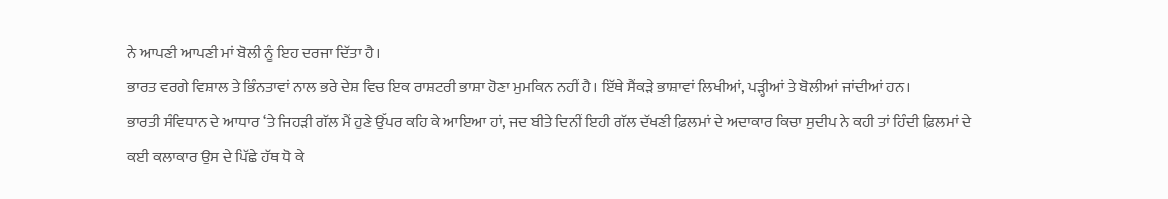ਨੇ ਆਪਣੀ ਆਪਣੀ ਮਾਂ ਬੋਲੀ ਨੂੰ ਇਹ ਦਰਜਾ ਦਿੱਤਾ ਹੈ।
ਭਾਰਤ ਵਰਗੇ ਵਿਸ਼ਾਲ ਤੇ ਭਿੰਨਤਾਵਾਂ ਨਾਲ ਭਰੇ ਦੇਸ਼ ਵਿਚ ਇਕ ਰਾਸ਼ਟਰੀ ਭਾਸ਼ਾ ਹੋਣਾ ਮੁਮਕਿਨ ਨਹੀਂ ਹੈ। ਇੱਥੇ ਸੈਂਕੜੇ ਭਾਸ਼ਾਵਾਂ ਲਿਖੀਆਂ, ਪੜ੍ਹੀਆਂ ਤੇ ਬੋਲੀਆਂ ਜਾਂਦੀਆਂ ਹਨ।
ਭਾਰਤੀ ਸੰਵਿਧਾਨ ਦੇ ਆਧਾਰ ‘ਤੇ ਜਿਹੜੀ ਗੱਲ ਮੈਂ ਹੁਣੇ ਉੱਪਰ ਕਹਿ ਕੇ ਆਇਆ ਹਾਂ, ਜਦ ਬੀਤੇ ਦਿਨੀਂ ਇਹੀ ਗੱਲ ਦੱਖਣੀ ਫ਼ਿਲਮਾਂ ਦੇ ਅਦਾਕਾਰ ਕਿਚਾ ਸੁਦੀਪ ਨੇ ਕਹੀ ਤਾਂ ਹਿੰਦੀ ਫ਼ਿਲਮਾਂ ਦੇ ਕਈ ਕਲਾਕਾਰ ਉਸ ਦੇ ਪਿੱਛੇ ਹੱਥ ਧੋ ਕੇ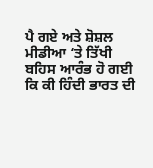ਪੈ ਗਏ ਅਤੇ ਸ਼ੋਸ਼ਲ ਮੀਡੀਆ ‘ਤੇ ਤਿੱਖੀ ਬਹਿਸ ਆਰੰਭ ਹੋ ਗਈ ਕਿ ਕੀ ਹਿੰਦੀ ਭਾਰਤ ਦੀ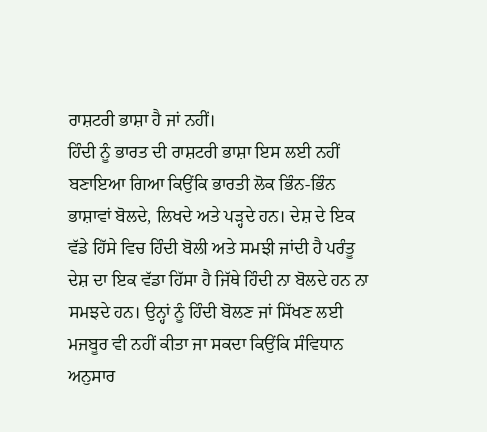ਰਾਸ਼ਟਰੀ ਭਾਸ਼ਾ ਹੈ ਜਾਂ ਨਹੀਂ।
ਹਿੰਦੀ ਨੂੰ ਭਾਰਤ ਦੀ ਰਾਸ਼ਟਰੀ ਭਾਸ਼ਾ ਇਸ ਲਈ ਨਹੀਂ ਬਣਾਇਆ ਗਿਆ ਕਿਉਂਕਿ ਭਾਰਤੀ ਲੋਕ ਭਿੰਨ-ਭਿੰਨ ਭਾਸ਼ਾਵਾਂ ਬੋਲਦੇ, ਲਿਖਦੇ ਅਤੇ ਪੜ੍ਹਦੇ ਹਨ। ਦੇਸ਼ ਦੇ ਇਕ ਵੱਡੇ ਹਿੱਸੇ ਵਿਚ ਹਿੰਦੀ ਬੋਲੀ ਅਤੇ ਸਮਝੀ ਜਾਂਦੀ ਹੈ ਪਰੰਤੂ ਦੇਸ਼ ਦਾ ਇਕ ਵੱਡਾ ਹਿੱਸਾ ਹੈ ਜਿੱਥੇ ਹਿੰਦੀ ਨਾ ਬੋਲਦੇ ਹਨ ਨਾ ਸਮਝਦੇ ਹਨ। ਉਨ੍ਹਾਂ ਨੂੰ ਹਿੰਦੀ ਬੋਲਣ ਜਾਂ ਸਿੱਖਣ ਲਈ ਮਜਬੂਰ ਵੀ ਨਹੀਂ ਕੀਤਾ ਜਾ ਸਕਦਾ ਕਿਉਂਕਿ ਸੰਵਿਧਾਨ ਅਨੁਸਾਰ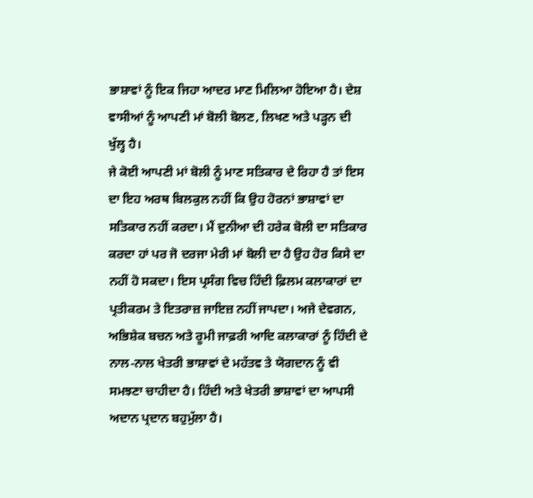ਭਾਸ਼ਾਵਾਂ ਨੂੰ ਇਕ ਜਿਹਾ ਆਦਰ ਮਾਣ ਮਿਲਿਆ ਹੋਇਆ ਹੈ। ਦੇਸ਼ ਵਾਸੀਆਂ ਨੂੰ ਆਪਣੀ ਮਾਂ ਬੋਲੀ ਬੋਲਣ, ਲਿਖਣ ਅਤੇ ਪੜ੍ਹਨ ਦੀ ਖੁੱਲ੍ਹ ਹੈ।
ਜੇ ਕੋਈ ਆਪਣੀ ਮਾਂ ਬੋਲੀ ਨੂੰ ਮਾਣ ਸਤਿਕਾਰ ਦੇ ਰਿਹਾ ਹੈ ਤਾਂ ਇਸ ਦਾ ਇਹ ਅਰਥ ਬਿਲਕੁਲ ਨਹੀਂ ਕਿ ਉਹ ਹੋਰਨਾਂ ਭਾਸ਼ਾਵਾਂ ਦਾ ਸਤਿਕਾਰ ਨਹੀਂ ਕਰਦਾ। ਮੈਂ ਦੁਨੀਆ ਦੀ ਹਰੇਕ ਬੋਲੀ ਦਾ ਸਤਿਕਾਰ ਕਰਦਾ ਹਾਂ ਪਰ ਜੋ ਦਰਜਾ ਮੇਰੀ ਮਾਂ ਬੋਲੀ ਦਾ ਹੈ ਉਹ ਹੋਰ ਕਿਸੇ ਦਾ ਨਹੀਂ ਹੋ ਸਕਦਾ। ਇਸ ਪ੍ਰਸੰਗ ਵਿਚ ਹਿੰਦੀ ਫ਼ਿਲਮ ਕਲਾਕਾਰਾਂ ਦਾ ਪ੍ਰਤੀਕਰਮ ਤੇ ਇਤਰਾਜ਼ ਜਾਇਜ਼ ਨਹੀਂ ਜਾਪਦਾ। ਅਜੇ ਦੇਵਗਨ, ਅਭਿਸ਼ੇਕ ਬਚਨ ਅਤੇ ਰੂਮੀ ਜਾਫ਼ਰੀ ਆਦਿ ਕਲਾਕਾਰਾਂ ਨੂੰ ਹਿੰਦੀ ਦੇ ਨਾਲ-ਨਾਲ ਖੇਤਰੀ ਭਾਸ਼ਾਵਾਂ ਦੇ ਮਹੱਤਵ ਤੇ ਯੋਗਦਾਨ ਨੂੰ ਵੀ ਸਮਝਣਾ ਚਾਹੀਦਾ ਹੈ। ਹਿੰਦੀ ਅਤੇ ਖੇਤਰੀ ਭਾਸ਼ਾਵਾਂ ਦਾ ਆਪਸੀ ਅਦਾਨ ਪ੍ਰਦਾਨ ਬਹੁਮੁੱਲਾ ਹੈ।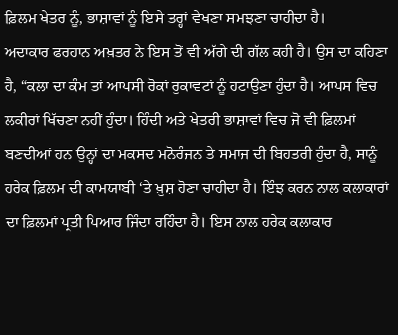ਫ਼ਿਲਮ ਖੇਤਰ ਨੂੰ, ਭਾਸ਼ਾਵਾਂ ਨੂੰ ਇਸੇ ਤਰ੍ਹਾਂ ਵੇਖਣਾ ਸਮਝਣਾ ਚਾਹੀਦਾ ਹੈ।
ਅਦਾਕਾਰ ਫਰਹਾਨ ਅਖ਼ਤਰ ਨੇ ਇਸ ਤੋਂ ਵੀ ਅੱਗੇ ਦੀ ਗੱਲ ਕਹੀ ਹੈ। ਉਸ ਦਾ ਕਹਿਣਾ ਹੈ, “ਕਲਾ ਦਾ ਕੰਮ ਤਾਂ ਆਪਸੀ ਰੋਕਾਂ ਰੁਕਾਵਟਾਂ ਨੂੰ ਹਟਾਉਣਾ ਹੁੰਦਾ ਹੈ। ਆਪਸ ਵਿਚ ਲਕੀਰਾਂ ਖਿੱਚਣਾ ਨਹੀਂ ਹੁੰਦਾ। ਹਿੰਦੀ ਅਤੇ ਖੇਤਰੀ ਭਾਸ਼ਾਵਾਂ ਵਿਚ ਜੋ ਵੀ ਫ਼ਿਲਮਾਂ ਬਣਦੀਆਂ ਹਨ ਉਨ੍ਹਾਂ ਦਾ ਮਕਸਦ ਮਨੋਰੰਜਨ ਤੇ ਸਮਾਜ ਦੀ ਬਿਹਤਰੀ ਹੁੰਦਾ ਹੈ, ਸਾਨੂੰ ਹਰੇਕ ਫ਼ਿਲਮ ਦੀ ਕਾਮਯਾਬੀ ‘ਤੇ ਖ਼ੁਸ਼ ਹੋਣਾ ਚਾਹੀਦਾ ਹੈ। ਇੰਝ ਕਰਨ ਨਾਲ ਕਲਾਕਾਰਾਂ ਦਾ ਫ਼ਿਲਮਾਂ ਪ੍ਰਤੀ ਪਿਆਰ ਜਿੰਦਾ ਰਹਿੰਦਾ ਹੈ। ਇਸ ਨਾਲ ਹਰੇਕ ਕਲਾਕਾਰ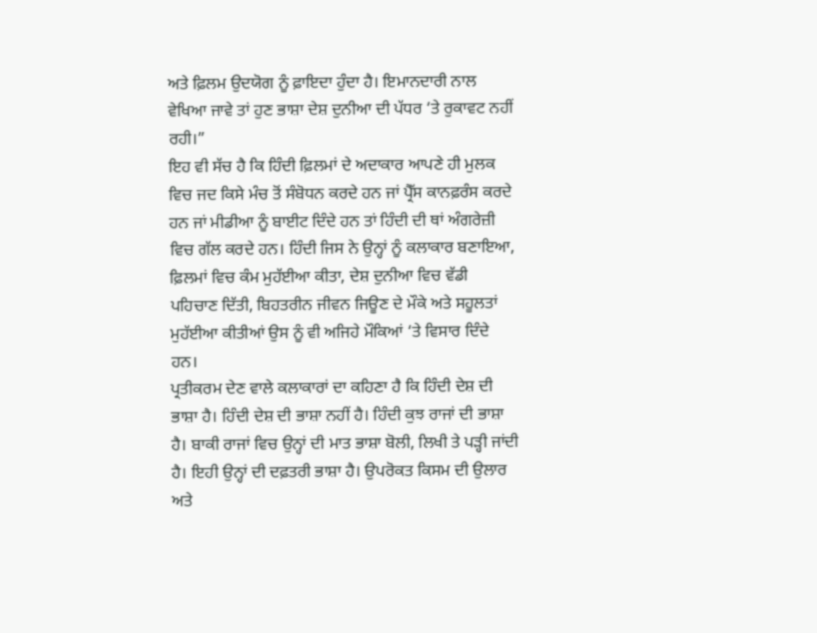ਅਤੇ ਫ਼ਿਲਮ ਉਦਯੋਗ ਨੂੰ ਫ਼ਾਇਦਾ ਹੁੰਦਾ ਹੈ। ਇਮਾਨਦਾਰੀ ਨਾਲ ਵੇਖਿਆ ਜਾਵੇ ਤਾਂ ਹੁਣ ਭਾਸ਼ਾ ਦੇਸ਼ ਦੁਨੀਆ ਦੀ ਪੱਧਰ ‘ਤੇ ਰੁਕਾਵਟ ਨਹੀਂ ਰਹੀ।”
ਇਹ ਵੀ ਸੱਚ ਹੈ ਕਿ ਹਿੰਦੀ ਫ਼ਿਲਮਾਂ ਦੇ ਅਦਾਕਾਰ ਆਪਣੇ ਹੀ ਮੁਲਕ ਵਿਚ ਜਦ ਕਿਸੇ ਮੰਚ ਤੋਂ ਸੰਬੋਧਨ ਕਰਦੇ ਹਨ ਜਾਂ ਪ੍ਰੈੱਸ ਕਾਨਫ਼ਰੰਸ ਕਰਦੇ ਹਨ ਜਾਂ ਮੀਡੀਆ ਨੂੰ ਬਾਈਟ ਦਿੰਦੇ ਹਨ ਤਾਂ ਹਿੰਦੀ ਦੀ ਥਾਂ ਅੰਗਰੇਜ਼ੀ ਵਿਚ ਗੱਲ ਕਰਦੇ ਹਨ। ਹਿੰਦੀ ਜਿਸ ਨੇ ਉਨ੍ਹਾਂ ਨੂੰ ਕਲਾਕਾਰ ਬਣਾਇਆ, ਫ਼ਿਲਮਾਂ ਵਿਚ ਕੰਮ ਮੁਹੱਈਆ ਕੀਤਾ, ਦੇਸ਼ ਦੁਨੀਆ ਵਿਚ ਵੱਡੀ ਪਹਿਚਾਣ ਦਿੱਤੀ, ਬਿਹਤਰੀਨ ਜੀਵਨ ਜਿਊਣ ਦੇ ਮੌਕੇ ਅਤੇ ਸਹੂਲਤਾਂ ਮੁਹੱਈਆ ਕੀਤੀਆਂ ਉਸ ਨੂੰ ਵੀ ਅਜਿਹੇ ਮੌਕਿਆਂ ‘ਤੇ ਵਿਸਾਰ ਦਿੰਦੇ ਹਨ।
ਪ੍ਰਤੀਕਰਮ ਦੇਣ ਵਾਲੇ ਕਲਾਕਾਰਾਂ ਦਾ ਕਹਿਣਾ ਹੈ ਕਿ ਹਿੰਦੀ ਦੇਸ਼ ਦੀ ਭਾਸ਼ਾ ਹੈ। ਹਿੰਦੀ ਦੇਸ਼ ਦੀ ਭਾਸ਼ਾ ਨਹੀਂ ਹੈ। ਹਿੰਦੀ ਕੁਝ ਰਾਜਾਂ ਦੀ ਭਾਸ਼ਾ ਹੈ। ਬਾਕੀ ਰਾਜਾਂ ਵਿਚ ਉਨ੍ਹਾਂ ਦੀ ਮਾਤ ਭਾਸ਼ਾ ਬੋਲੀ, ਲਿਖੀ ਤੇ ਪੜ੍ਹੀ ਜਾਂਦੀ ਹੈ। ਇਹੀ ਉਨ੍ਹਾਂ ਦੀ ਦਫ਼ਤਰੀ ਭਾਸ਼ਾ ਹੈ। ਉਪਰੋਕਤ ਕਿਸਮ ਦੀ ਉਲਾਰ ਅਤੇ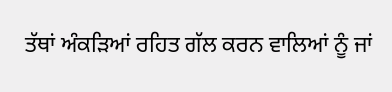ਤੱਥਾਂ ਅੰਕੜਿਆਂ ਰਹਿਤ ਗੱਲ ਕਰਨ ਵਾਲਿਆਂ ਨੂੰ ਜਾਂ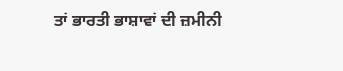ਤਾਂ ਭਾਰਤੀ ਭਾਸ਼ਾਵਾਂ ਦੀ ਜ਼ਮੀਨੀ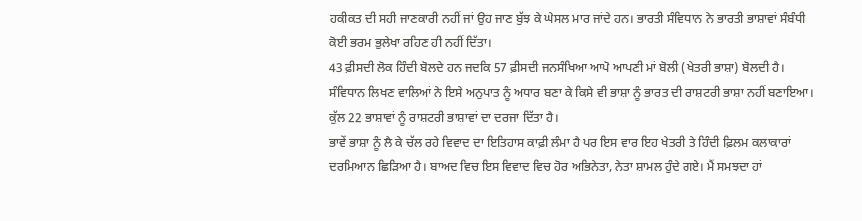ਹਕੀਕਤ ਦੀ ਸਹੀ ਜਾਣਕਾਰੀ ਨਹੀਂ ਜਾਂ ਉਹ ਜਾਣ ਬੁੱਝ ਕੇ ਘੇਸਲ ਮਾਰ ਜਾਂਦੇ ਹਨ। ਭਾਰਤੀ ਸੰਵਿਧਾਨ ਨੇ ਭਾਰਤੀ ਭਾਸ਼ਾਵਾਂ ਸੰਬੰਧੀ ਕੋਈ ਭਰਮ ਭੁਲੇਖਾ ਰਹਿਣ ਹੀ ਨਹੀਂ ਦਿੱਤਾ।
43 ਫ਼ੀਸਦੀ ਲੋਕ ਹਿੰਦੀ ਬੋਲਦੇ ਹਨ ਜਦਕਿ 57 ਫ਼ੀਸਦੀ ਜਨਸੰਖਿਆ ਆਪੋ ਆਪਣੀ ਮਾਂ ਬੋਲੀ (ਖੇਤਰੀ ਭਾਸ਼ਾ) ਬੋਲਦੀ ਹੈ। ਸੰਵਿਧਾਨ ਲਿਖਣ ਵਾਲਿਆਂ ਨੇ ਇਸੇ ਅਨੁਪਾਤ ਨੂੰ ਅਧਾਰ ਬਣਾ ਕੇ ਕਿਸੇ ਵੀ ਭਾਸ਼ਾ ਨੂੰ ਭਾਰਤ ਦੀ ਰਾਸ਼ਟਰੀ ਭਾਸ਼ਾ ਨਹੀਂ ਬਣਾਇਆ। ਕੁੱਲ 22 ਭਾਸ਼ਾਵਾਂ ਨੂੰ ਰਾਸ਼ਟਰੀ ਭਾਸ਼ਾਵਾਂ ਦਾ ਦਰਜਾ ਦਿੱਤਾ ਹੈ।
ਭਾਵੇਂ ਭਾਸ਼ਾ ਨੂੰ ਲੈ ਕੇ ਚੱਲ ਰਹੇ ਵਿਵਾਦ ਦਾ ਇਤਿਹਾਸ ਕਾਫ਼ੀ ਲੰਮਾ ਹੈ ਪਰ ਇਸ ਵਾਰ ਇਹ ਖੇਤਰੀ ਤੇ ਹਿੰਦੀ ਫ਼ਿਲਮ ਕਲਾਕਾਰਾਂ ਦਰਮਿਆਨ ਛਿੜਿਆ ਹੈ। ਬਾਅਦ ਵਿਚ ਇਸ ਵਿਵਾਦ ਵਿਚ ਹੋਰ ਅਭਿਨੇਤਾ, ਨੇਤਾ ਸ਼ਾਮਲ ਹੁੰਦੇ ਗਏ। ਮੈਂ ਸਮਝਦਾ ਹਾਂ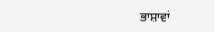ਭਾਸ਼ਾਵਾਂ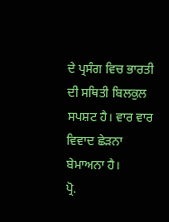ਦੇ ਪ੍ਰਸੰਗ ਵਿਚ ਭਾਰਤੀ ਦੀ ਸਥਿਤੀ ਬਿਲਕੁਲ ਸਪਸ਼ਟ ਹੈ। ਵਾਰ ਵਾਰ ਵਿਵਾਦ ਛੇੜਨਾ ਬੇਮਾਅਨਾ ਹੈ।
ਪ੍ਰੋ.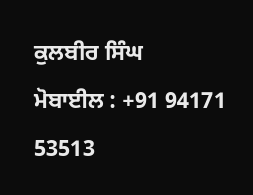ਕੁਲਬੀਰ ਸਿੰਘ
ਮੋਬਾਈਲ : +91 94171 53513